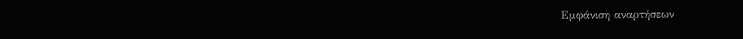Εμφάνιση αναρτήσεων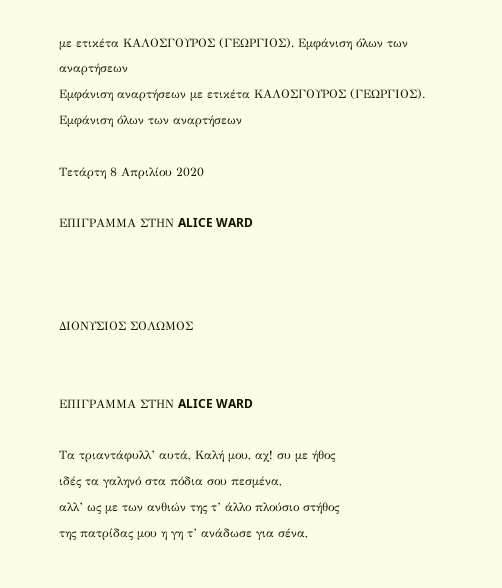με ετικέτα ΚΑΛΟΣΓΟΥΡΟΣ (ΓΕΩΡΓΙΟΣ). Εμφάνιση όλων των αναρτήσεων
Εμφάνιση αναρτήσεων με ετικέτα ΚΑΛΟΣΓΟΥΡΟΣ (ΓΕΩΡΓΙΟΣ). Εμφάνιση όλων των αναρτήσεων

Τετάρτη 8 Απριλίου 2020

ΕΠΙΓΡΑΜΜΑ ΣΤΗΝ ALICE WARD



ΔΙΟΝΥΣΙΟΣ ΣΟΛΩΜΟΣ


ΕΠΙΓΡΑΜΜΑ ΣΤΗΝ ALICE WARD

Τα τριαντάφυλλ’ αυτά, Καλή μου, αχ! συ με ήθος
ιδές τα γαληνό στα πόδια σου πεσμένα,
αλλ’ ως με των ανθιών της τ’ άλλο πλούσιο στήθος
της πατρίδας μου η γη τ’ ανάδωσε για σένα,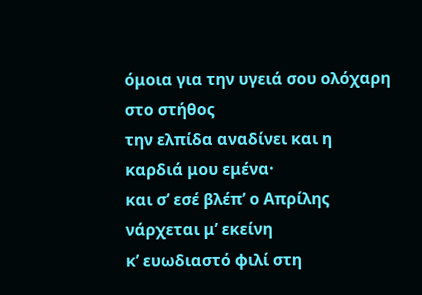όμοια για την υγειά σου ολόχαρη στο στήθος
την ελπίδα αναδίνει και η καρδιά μου εμένα·
και σ’ εσέ βλέπ’ ο Απρίλης νάρχεται μ’ εκείνη
κ’ ευωδιαστό φιλί στη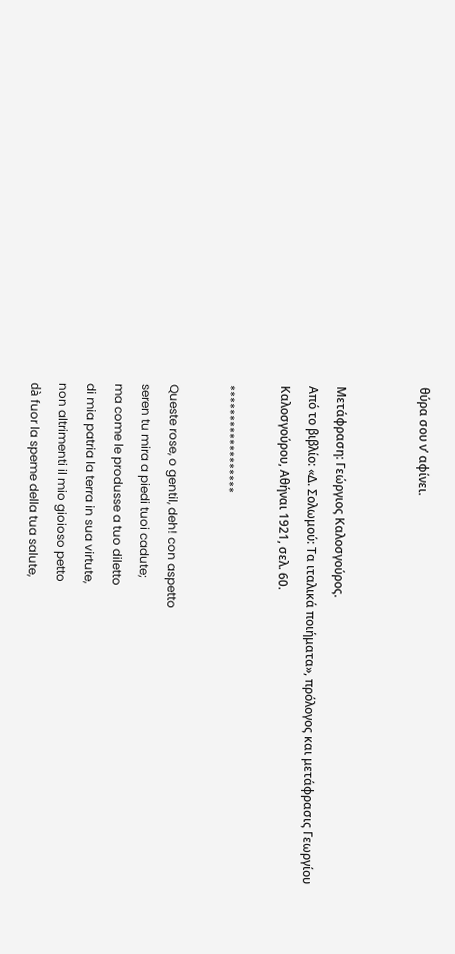θύρα σου ν’ αφίνει.


Μετάφραση: Γεώργιος Καλοσγούρος.
Από το βιβλίο: «Δ. Σολωμού: Τα ιταλικά ποιήματα», πρόλογος και μετάφρασις Γεωργίου Καλοσγούρου, Αθήναι 1921, σελ. 60.

******************

Queste rose, o gentil, deh! con aspetto
seren tu mira a piedi tuoi cadute;
ma come le produsse a tuo diletto
di mia patria la terra in sua virtute,
non altrimenti il mio gioioso petto
dà fuor la speme della tua salute,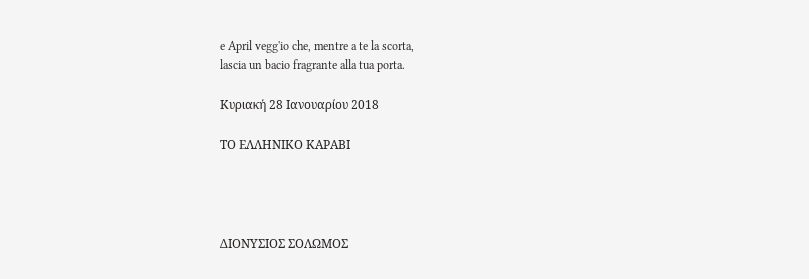e April vegg'io che, mentre a te la scorta,
lascia un bacio fragrante alla tua porta.

Κυριακή 28 Ιανουαρίου 2018

ΤΟ ΕΛΛΗΝΙΚΟ ΚΑΡΑΒΙ




ΔΙΟΝΥΣΙΟΣ ΣΟΛΩΜΟΣ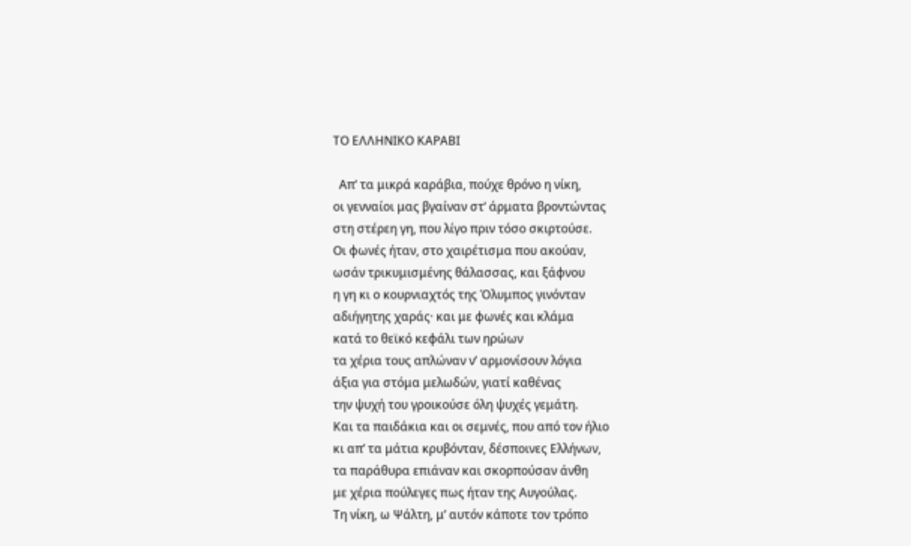ΤΟ ΕΛΛΗΝΙΚΟ ΚΑΡΑΒΙ

  Απ’ τα μικρά καράβια, πούχε θρόνο η νίκη,
οι γενναίοι μας βγαίναν στ’ άρματα βροντώντας
στη στέρεη γη, που λίγο πριν τόσο σκιρτούσε.
Οι φωνές ήταν, στο χαιρέτισμα που ακούαν,
ωσάν τρικυμισμένης θάλασσας, και ξάφνου
η γη κι ο κουρνιαχτός της Όλυμπος γινόνταν
αδιήγητης χαράς· και με φωνές και κλάμα
κατά το θεϊκό κεφάλι των ηρώων
τα χέρια τους απλώναν ν’ αρμονίσουν λόγια
άξια για στόμα μελωδών, γιατί καθένας
την ψυχή του γροικούσε όλη ψυχές γεμάτη.
Και τα παιδάκια και οι σεμνές, που από τον ήλιο
κι απ’ τα μάτια κρυβόνταν, δέσποινες Ελλήνων,
τα παράθυρα επιάναν και σκορπούσαν άνθη
με χέρια πούλεγες πως ήταν της Αυγούλας.
Τη νίκη, ω Ψάλτη, μ’ αυτόν κάποτε τον τρόπο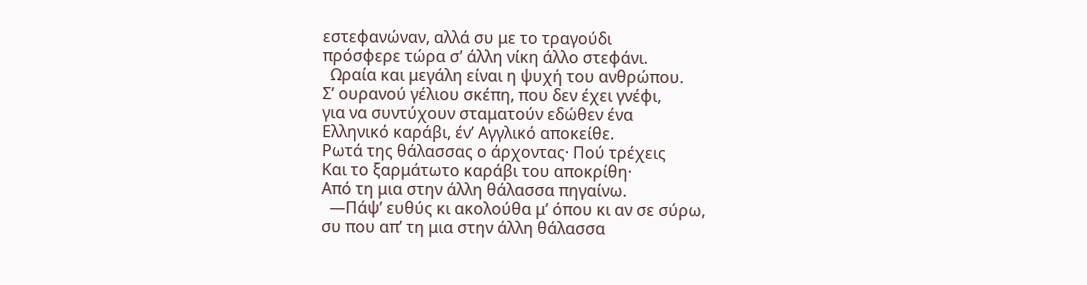εστεφανώναν, αλλά συ με το τραγούδι
πρόσφερε τώρα σ’ άλλη νίκη άλλο στεφάνι.
  Ωραία και μεγάλη είναι η ψυχή του ανθρώπου.
Σ’ ουρανού γέλιου σκέπη, που δεν έχει γνέφι,
για να συντύχουν σταματούν εδώθεν ένα
Ελληνικό καράβι, έν’ Αγγλικό αποκείθε.
Ρωτά της θάλασσας ο άρχοντας· Πού τρέχεις
Και το ξαρμάτωτο καράβι του αποκρίθη·
Από τη μια στην άλλη θάλασσα πηγαίνω.
  —Πάψ’ ευθύς κι ακολούθα μ’ όπου κι αν σε σύρω,
συ που απ’ τη μια στην άλλη θάλασσα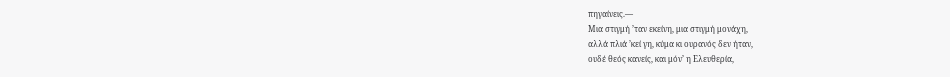πηγαίνεις.—
Μια στιγμή ’ταν εκείνη, μια στιγμή μονάχη,
αλλά πλιά ’κεί γη, κύμα κι ουρανός δεν ήταν,
ουδέ θεός κανείς, και μόν’ η Ελευθερία,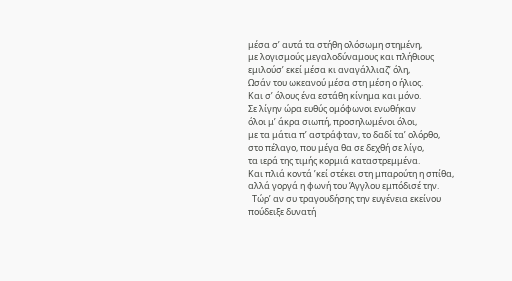μέσα σ’ αυτά τα στήθη ολόσωμη στημένη,
με λογισμούς μεγαλοδύναμους και πλήθιους
εμιλούσ’ εκεί μέσα κι αναγάλλιαζ’ όλη,
Ωσάν του ωκεανού μέσα στη μέση ο ήλιος.
Και σ’ όλους ένα εστάθη κίνημα και μόνο.
Σε λίγην ώρα ευθύς ομόφωνοι ενωθήκαν
όλοι μ’ άκρα σιωπή, προσηλωμένοι όλοι,
με τα μάτια π’ αστράφταν, το δαδί τα’ ολόρθο,
στο πέλαγο, που μέγα θα σε δεχθή σε λίγο,
τα ιερά της τιμής κορμιά καταστρεμμένα.
Και πλιά κοντά ’κεί στέκει στη μπαρούτη η σπίθα,
αλλά γοργά η φωνή του Άγγλου εμπόδισέ την.
  Τώρ’ αν συ τραγουδήσης την ευγένεια εκείνου
πούδειξε δυνατή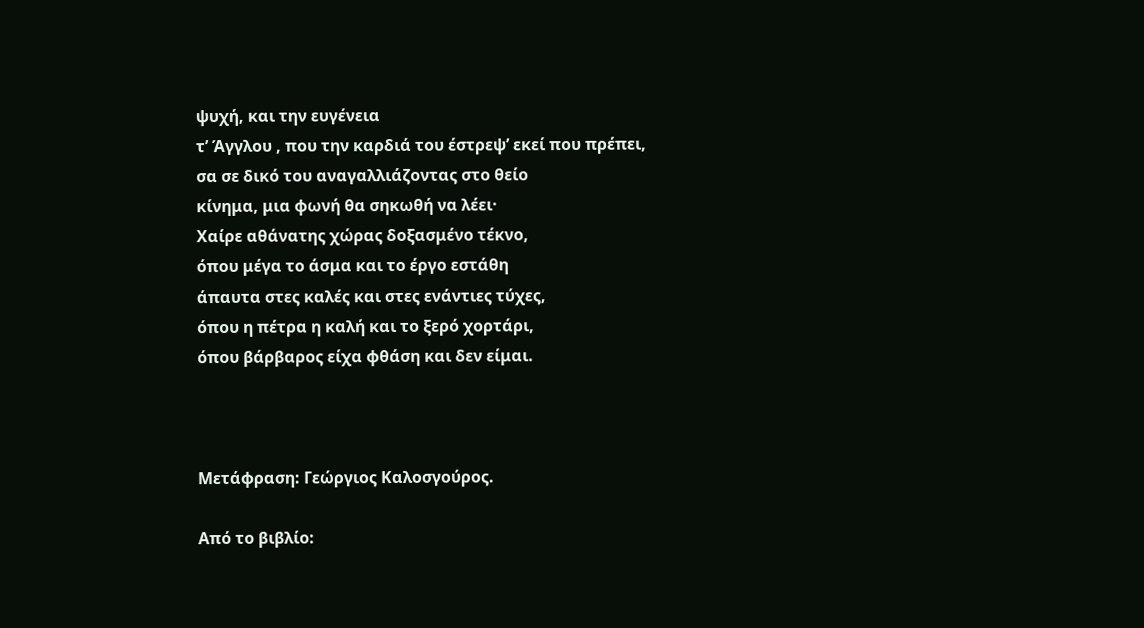ψυχή, και την ευγένεια
τ’ Άγγλου , που την καρδιά του έστρεψ’ εκεί που πρέπει,
σα σε δικό του αναγαλλιάζοντας στο θείο
κίνημα, μια φωνή θα σηκωθή να λέει·
Χαίρε αθάνατης χώρας δοξασμένο τέκνο,
όπου μέγα το άσμα και το έργο εστάθη
άπαυτα στες καλές και στες ενάντιες τύχες,
όπου η πέτρα η καλή και το ξερό χορτάρι,
όπου βάρβαρος είχα φθάση και δεν είμαι.



Μετάφραση: Γεώργιος Καλοσγούρος.

Από το βιβλίο: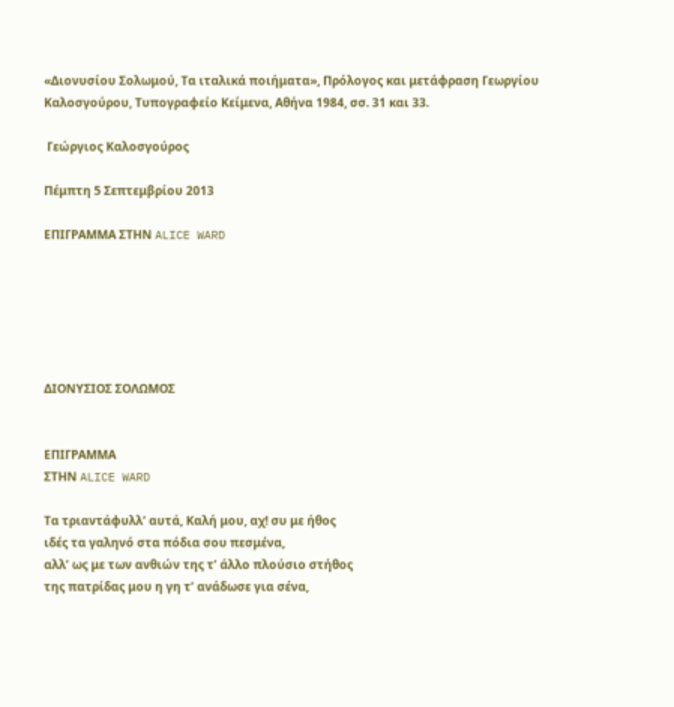«Διονυσίου Σολωμού, Τα ιταλικά ποιήματα», Πρόλογος και μετάφραση Γεωργίου Καλοσγούρου, Τυπογραφείο Κείμενα, Αθήνα 1984, σσ. 31 και 33.

 Γεώργιος Καλοσγούρος

Πέμπτη 5 Σεπτεμβρίου 2013

ΕΠΙΓΡΑΜΜΑ ΣΤΗΝ ALICE WARD






ΔΙΟΝΥΣΙΟΣ ΣΟΛΩΜΟΣ


ΕΠΙΓΡΑΜΜΑ
ΣΤΗΝ ALICE WARD

Τα τριαντάφυλλ’ αυτά, Καλή μου, αχ! συ με ήθος
ιδές τα γαληνό στα πόδια σου πεσμένα,
αλλ’ ως με των ανθιών της τ’ άλλο πλούσιο στήθος
της πατρίδας μου η γη τ’ ανάδωσε για σένα,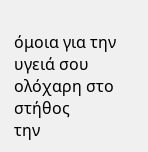όμοια για την υγειά σου ολόχαρη στο στήθος
την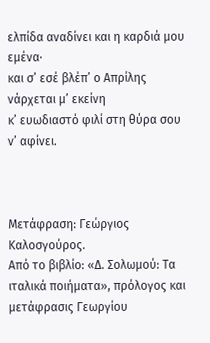ελπίδα αναδίνει και η καρδιά μου εμένα·
και σ’ εσέ βλέπ’ ο Απρίλης νάρχεται μ’ εκείνη
κ’ ευωδιαστό φιλί στη θύρα σου ν’ αφίνει.



Μετάφραση: Γεώργιος Καλοσγούρος.
Από το βιβλίο: «Δ. Σολωμού: Τα ιταλικά ποιήματα», πρόλογος και μετάφρασις Γεωργίου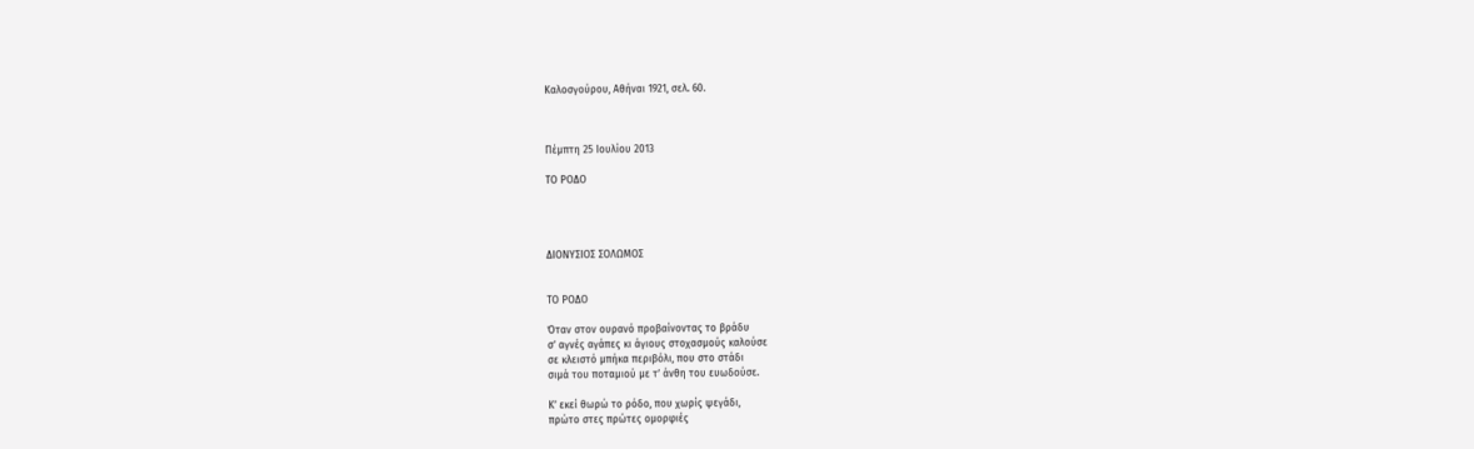Καλοσγούρου, Αθήναι 1921, σελ. 60.



Πέμπτη 25 Ιουλίου 2013

ΤΟ ΡΟΔΟ




ΔΙΟΝΥΣΙΟΣ ΣΟΛΩΜΟΣ


ΤΟ ΡΟΔΟ

Όταν στον ουρανό προβαίνοντας το βράδυ
σ’ αγνές αγάπες κι άγιους στοχασμούς καλούσε
σε κλειστό μπήκα περιβόλι, που στο στάδι
σιμά του ποταμιού με τ’ άνθη του ευωδούσε.

Κ’ εκεί θωρώ το ρόδο, που χωρίς ψεγάδι,
πρώτο στες πρώτες ομορφιές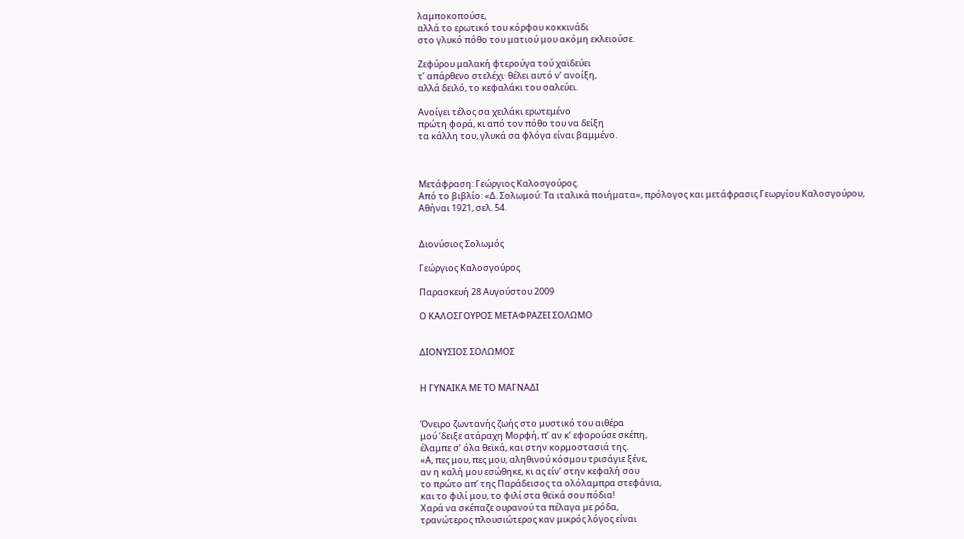λαμποκοπούσε,
αλλά το ερωτικό του κόρφου κοκκινάδι
στο γλυκό πόθο του ματιού μου ακόμη εκλειούσε.

Ζεφύρου μαλακή φτερούγα τού χαϊδεύει
τ’ απάρθενο στελέχι· θέλει αυτό ν’ ανοίξη,
αλλά δειλό, το κεφαλάκι του σαλεύει.

Ανοίγει τέλος σα χειλάκι ερωτεμένο
πρώτη φορά, κι από τον πόθο του να δείξη
τα κάλλη του, γλυκά σα φλόγα είναι βαμμένο.



Μετάφραση: Γεώργιος Καλοσγούρος.
Από το βιβλίο: «Δ. Σολωμού: Τα ιταλικά ποιήματα», πρόλογος και μετάφρασις Γεωργίου Καλοσγούρου, Αθήναι 1921, σελ. 54.


Διονύσιος Σολωμός

Γεώργιος Καλοσγούρος

Παρασκευή 28 Αυγούστου 2009

Ο ΚΑΛΟΣΓΟΥΡΟΣ ΜΕΤΑΦΡΑΖΕΙ ΣΟΛΩΜΟ


ΔΙΟΝΥΣΙΟΣ ΣΟΛΩΜΟΣ


Η ΓΥΝΑΙΚΑ ΜΕ ΤΟ ΜΑΓΝΑΔΙ


Όνειρο ζωντανής ζωής στο μυστικό του αιθέρα
μού ’δειξε ατάραχη Μορφή, π’ αν κ’ εφορούσε σκέπη,
έλαμπε σ’ όλα θεϊκά, και στην κορμοστασιά της.
«Α, πες μου, πες μου, αληθινού κόσμου τρισάγιε ξένε,
αν η καλή μου εσώθηκε, κι ας είν’ στην κεφαλή σου
το πρώτο απ’ της Παράδεισος τα ολόλαμπρα στεφάνια,
και το φιλί μου, το φιλί στα θεϊκά σου πόδια!
Χαρά να σκέπαζε ουρανού τα πέλαγα με ρόδα,
τρανώτερος πλουσιώτερος καν μικρός λόγος είναι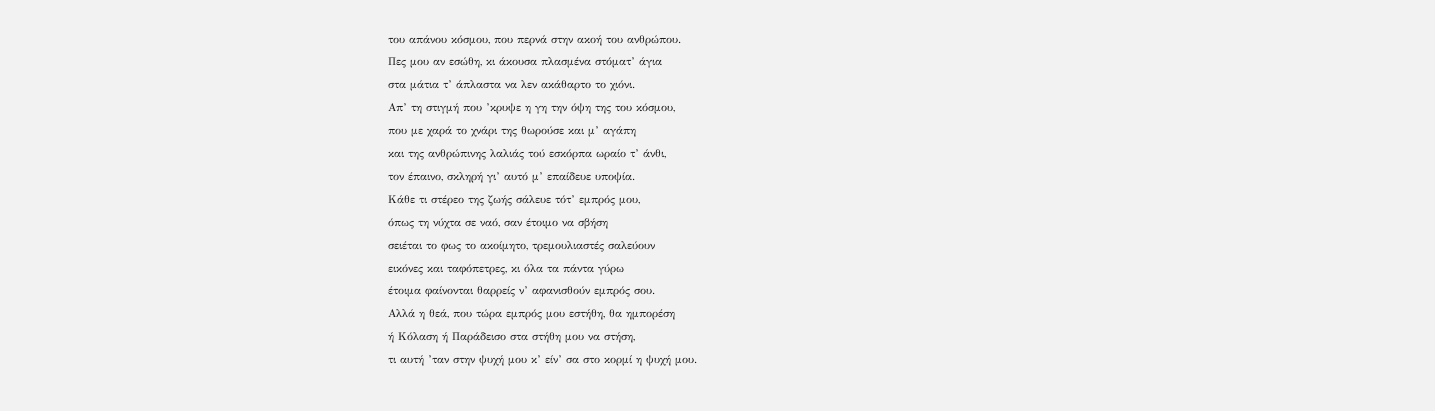του απάνου κόσμου, που περνά στην ακοή του ανθρώπου.
Πες μου αν εσώθη, κι άκουσα πλασμένα στόματ’ άγια
στα μάτια τ’ άπλαστα να λεν ακάθαρτο το χιόνι.
Απ’ τη στιγμή που ’κρυψε η γη την όψη της του κόσμου,
που με χαρά το χνάρι της θωρούσε και μ’ αγάπη
και της ανθρώπινης λαλιάς τού εσκόρπα ωραίο τ’ άνθι,
τον έπαινο, σκληρή γι’ αυτό μ’ επαίδευε υποψία.
Κάθε τι στέρεο της ζωής σάλευε τότ’ εμπρός μου,
όπως τη νύχτα σε ναό, σαν έτοιμο να σβήση
σειέται το φως το ακοίμητο, τρεμουλιαστές σαλεύουν
εικόνες και ταφόπετρες, κι όλα τα πάντα γύρω
έτοιμα φαίνονται θαρρείς ν’ αφανισθούν εμπρός σου.
Αλλά η θεά, που τώρα εμπρός μου εστήθη, θα ημπορέση
ή Κόλαση ή Παράδεισο στα στήθη μου να στήση,
τι αυτή ’ταν στην ψυχή μου κ’ είν’ σα στο κορμί η ψυχή μου.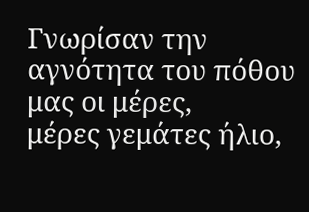Γνωρίσαν την αγνότητα του πόθου μας οι μέρες,
μέρες γεμάτες ήλιο,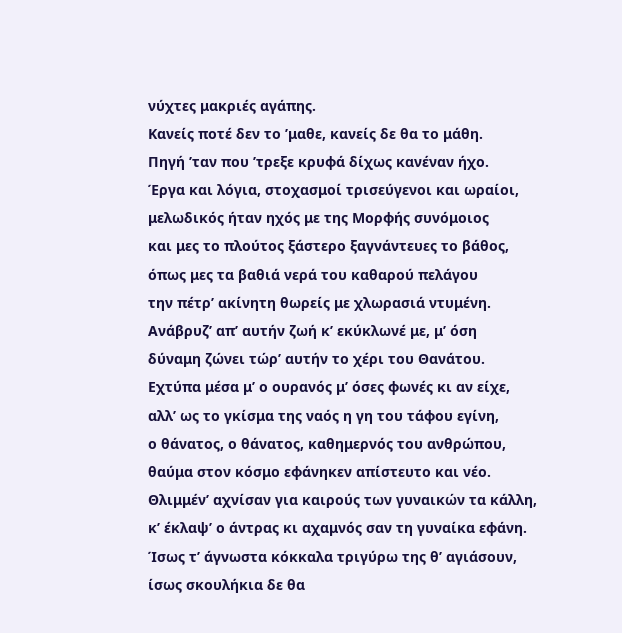νύχτες μακριές αγάπης.
Κανείς ποτέ δεν το ’μαθε, κανείς δε θα το μάθη.
Πηγή ’ταν που ’τρεξε κρυφά δίχως κανέναν ήχο.
Έργα και λόγια, στοχασμοί τρισεύγενοι και ωραίοι,
μελωδικός ήταν ηχός με της Μορφής συνόμοιος
και μες το πλούτος ξάστερο ξαγνάντευες το βάθος,
όπως μες τα βαθιά νερά του καθαρού πελάγου
την πέτρ’ ακίνητη θωρείς με χλωρασιά ντυμένη.
Ανάβρυζ’ απ’ αυτήν ζωή κ’ εκύκλωνέ με, μ’ όση
δύναμη ζώνει τώρ’ αυτήν το χέρι του Θανάτου.
Εχτύπα μέσα μ’ ο ουρανός μ’ όσες φωνές κι αν είχε,
αλλ’ ως το γκίσμα της ναός η γη του τάφου εγίνη,
ο θάνατος, ο θάνατος, καθημερνός του ανθρώπου,
θαύμα στον κόσμο εφάνηκεν απίστευτο και νέο.
Θλιμμέν’ αχνίσαν για καιρούς των γυναικών τα κάλλη,
κ’ έκλαψ’ ο άντρας κι αχαμνός σαν τη γυναίκα εφάνη.
Ίσως τ’ άγνωστα κόκκαλα τριγύρω της θ’ αγιάσουν,
ίσως σκουλήκια δε θα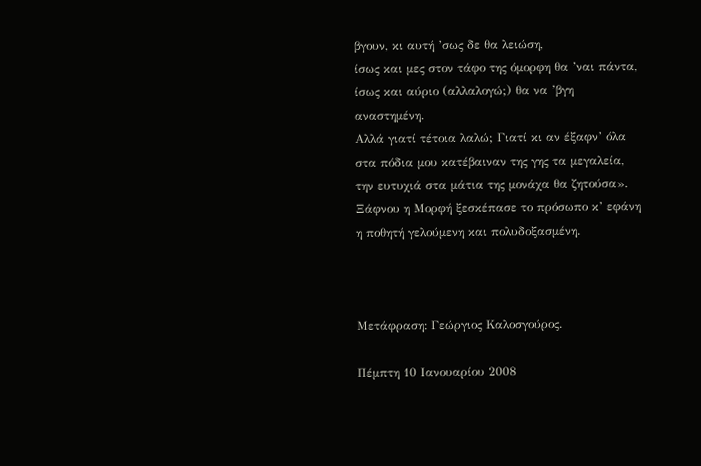βγουν, κι αυτή ’σως δε θα λειώση,
ίσως και μες στον τάφο της όμορφη θα ’ναι πάντα,
ίσως και αύριο (αλλαλογώ;) θα να ’βγη αναστημένη.
Αλλά γιατί τέτοια λαλώ; Γιατί κι αν έξαφν’ όλα
στα πόδια μου κατέβαιναν της γης τα μεγαλεία,
την ευτυχιά στα μάτια της μονάχα θα ζητούσα».
Ξάφνου η Μορφή ξεσκέπασε το πρόσωπο κ’ εφάνη
η ποθητή γελούμενη και πολυδοξασμένη.



Μετάφραση: Γεώργιος Καλοσγούρος.

Πέμπτη 10 Ιανουαρίου 2008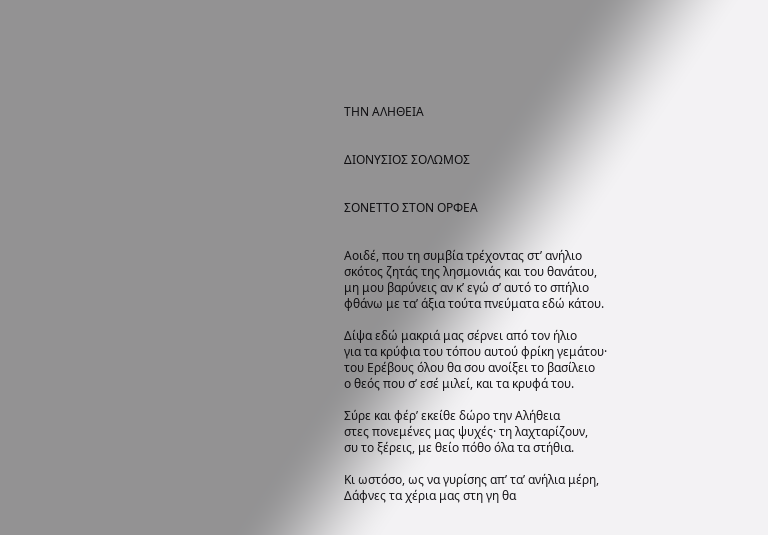ΤΗΝ ΑΛΗΘΕΙΑ


ΔΙΟΝΥΣΙΟΣ ΣΟΛΩΜΟΣ


ΣΟΝΕΤΤΟ ΣΤΟΝ ΟΡΦΕΑ


Αοιδέ, που τη συμβία τρέχοντας στ’ ανήλιο
σκότος ζητάς της λησμονιάς και του θανάτου,
μη μου βαρύνεις αν κ’ εγώ σ’ αυτό το σπήλιο
φθάνω με τα’ άξια τούτα πνεύματα εδώ κάτου.

Δίψα εδώ μακριά μας σέρνει από τον ήλιο
για τα κρύφια του τόπου αυτού φρίκη γεμάτου·
του Ερέβους όλου θα σου ανοίξει το βασίλειο
ο θεός που σ’ εσέ μιλεί, και τα κρυφά του.

Σύρε και φέρ’ εκείθε δώρο την Αλήθεια
στες πονεμένες μας ψυχές· τη λαχταρίζουν,
συ το ξέρεις, με θείο πόθο όλα τα στήθια.

Κι ωστόσο, ως να γυρίσης απ’ τα’ ανήλια μέρη,
Δάφνες τα χέρια μας στη γη θα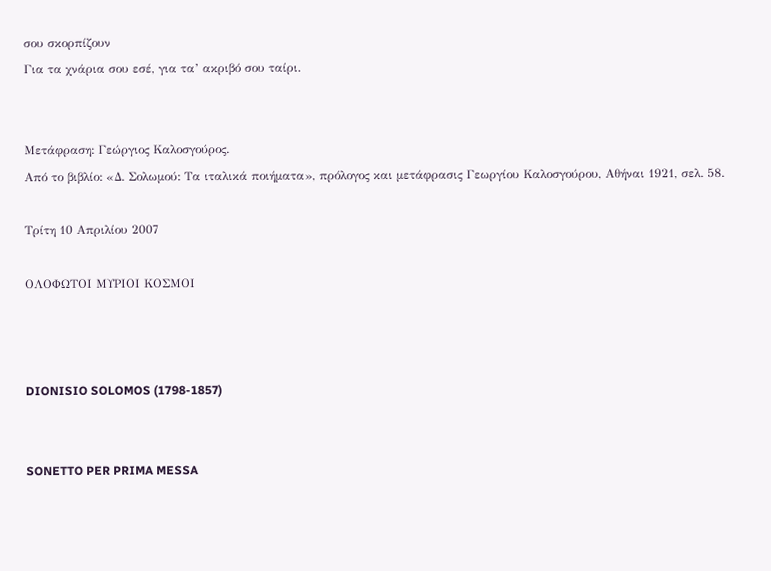σου σκορπίζουν
Για τα χνάρια σου εσέ, για τα’ ακριβό σου ταίρι.


Μετάφραση: Γεώργιος Καλοσγούρος.
Από το βιβλίο: «Δ. Σολωμού: Τα ιταλικά ποιήματα», πρόλογος και μετάφρασις Γεωργίου Καλοσγούρου, Αθήναι 1921, σελ. 58.

Τρίτη 10 Απριλίου 2007

ΟΛΟΦΩΤΟΙ ΜΥΡΙΟΙ ΚΟΣΜΟΙ



DIONISIO SOLOMOS (1798-1857)


SONETTO PER PRIMA MESSA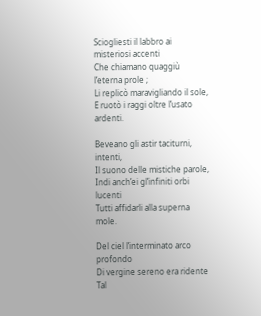Sciogliesti il labbro ai misteriosi accenti
Che chiamano quaggiù l’eterna prole ;
Li replicò maravigliando il sole,
E ruotò i raggi oltre l’usato ardenti.

Beveano gli astir taciturni, intenti,
Il suono delle mistiche parole,
Indi anch’ei gl’infiniti orbi lucenti
Tutti affidarli alla superna mole.

Del ciel l’interminato arco profondo
Di vergine sereno era ridente
Tal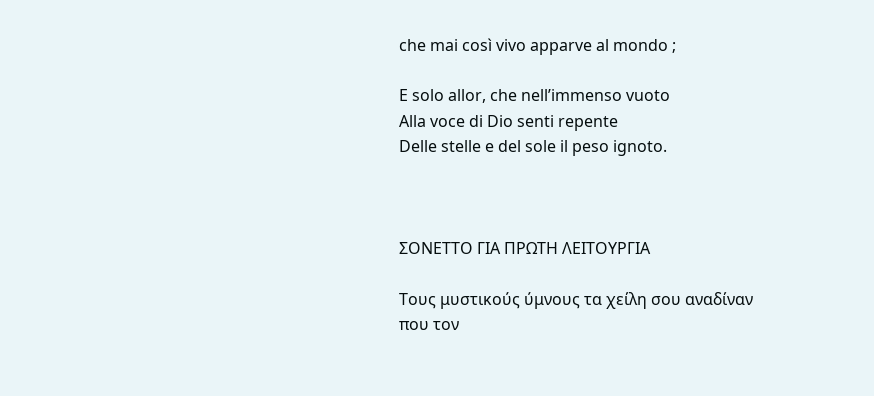che mai così vivo apparve al mondo ;

E solo allor, che nell’immenso vuoto
Alla voce di Dio senti repente
Delle stelle e del sole il peso ignoto.



ΣΟΝΕΤΤΟ ΓΙΑ ΠΡΩΤΗ ΛΕΙΤΟΥΡΓΙΑ

Τους μυστικούς ύμνους τα χείλη σου αναδίναν
που τον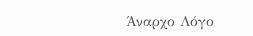Άναρχο Λόγο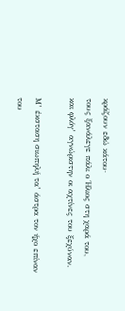κράζουν εδώ κάτου·
τους ξανάλεγε πάλι ο Ήλιος στη χαρά του,
και φλόγ’ αγνώριστην οι αχτίνες του ξεχύναν.

Μ’ έκσταση σιωπηλή τα’ άστρα τον ήχο επίναν
του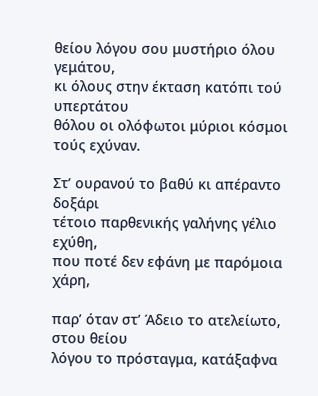θείου λόγου σου μυστήριο όλου γεμάτου,
κι όλους στην έκταση κατόπι τού υπερτάτου
θόλου οι ολόφωτοι μύριοι κόσμοι τούς εχύναν.

Στ’ ουρανού το βαθύ κι απέραντο δοξάρι
τέτοιο παρθενικής γαλήνης γέλιο εχύθη,
που ποτέ δεν εφάνη με παρόμοια χάρη,

παρ’ όταν στ’ Άδειο το ατελείωτο, στου θείου
λόγου το πρόσταγμα, κατάξαφνα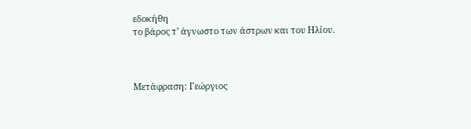εδοκήθη
το βάρος τ’ άγνωστο των άστρων και του Ηλίου.



Μετάφραση: Γεώργιος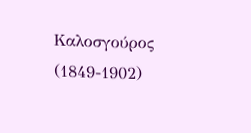Καλοσγούρος (1849-1902)